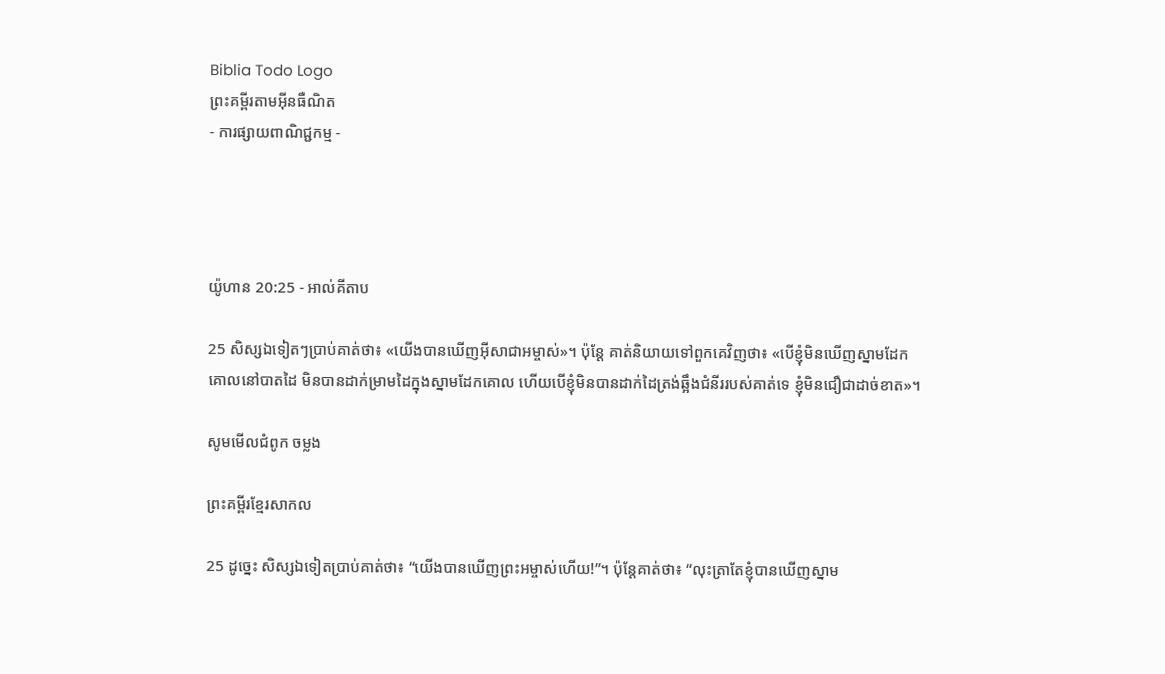Biblia Todo Logo
ព្រះគម្ពីរតាមអ៊ីនធឺណិត
- ការផ្សាយពាណិជ្ជកម្ម -




យ៉ូហាន 20:25 - អាល់គីតាប

25 សិស្សឯទៀតៗប្រាប់គាត់ថា៖ «យើងបានឃើញអ៊ីសា‌ជាអម្ចាស់»។ ប៉ុន្ដែ គាត់និយាយទៅពួកគេវិញថា៖ «បើខ្ញុំមិនឃើញស្នាមដែកគោលនៅបាតដៃ មិនបានដាក់ម្រាមដៃក្នុងស្នាមដែកគោល ហើយបើខ្ញុំមិនបានដាក់ដៃត្រង់ឆ្អឹងជំនីររបស់គាត់ទេ ខ្ញុំមិនជឿជាដាច់ខាត»។

សូមមើលជំពូក ចម្លង

ព្រះគម្ពីរខ្មែរសាកល

25 ដូច្នេះ សិស្សឯទៀតប្រាប់គាត់ថា៖ “យើងបានឃើញព្រះអម្ចាស់ហើយ!”។ ប៉ុន្តែគាត់ថា៖ “លុះត្រាតែខ្ញុំបានឃើញស្នាម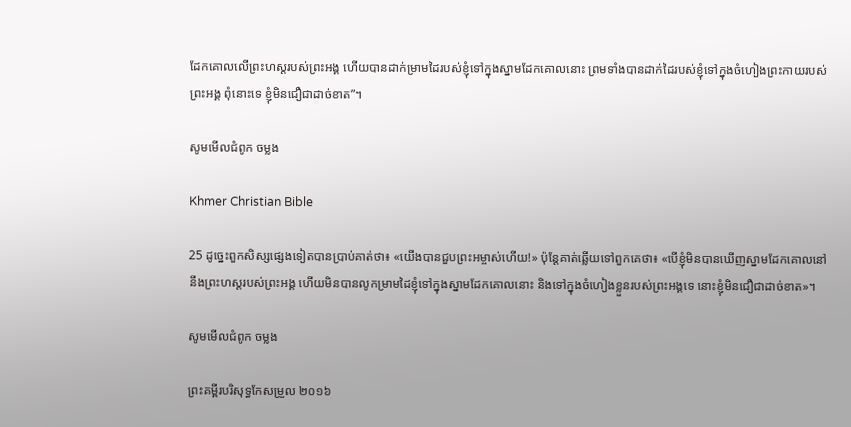ដែកគោលលើព្រះហស្តរបស់ព្រះអង្គ ហើយបានដាក់ម្រាមដៃរបស់ខ្ញុំទៅក្នុងស្នាមដែកគោលនោះ ព្រមទាំងបានដាក់ដៃរបស់ខ្ញុំទៅក្នុងចំហៀងព្រះកាយរបស់ព្រះអង្គ ពុំនោះទេ ខ្ញុំមិនជឿជាដាច់ខាត”។

សូមមើលជំពូក ចម្លង

Khmer Christian Bible

25 ដូច្នេះពួកសិស្សផ្សេងទៀតបានប្រាប់គាត់ថា៖ «យើងបានជួបព្រះអម្ចាស់ហើយ!» ប៉ុន្ដែគាត់ឆ្លើយទៅពួកគេថា៖ «បើខ្ញុំមិនបានឃើញស្នាមដែកគោលនៅនឹងព្រះហស្ដរបស់ព្រះអង្គ ហើយមិនបានលូកម្រាមដៃខ្ញុំទៅក្នុងស្នាមដែកគោលនោះ និងទៅក្នុងចំហៀងខ្លួនរបស់ព្រះអង្គទេ នោះខ្ញុំមិនជឿជាដាច់ខាត»។

សូមមើលជំពូក ចម្លង

ព្រះគម្ពីរបរិសុទ្ធកែសម្រួល ២០១៦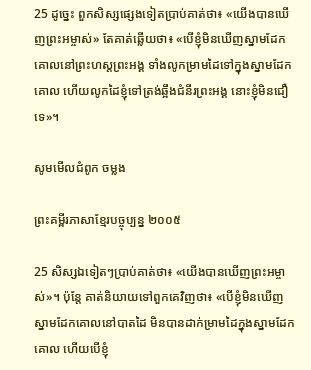25 ដូច្នេះ ពួកសិស្សផ្សេងទៀតប្រាប់គាត់ថា៖ «យើងបានឃើញព្រះ‌អម្ចាស់» តែគាត់ឆ្លើយថា៖ «បើខ្ញុំមិនឃើញស្នាមដែកគោលនៅព្រះ‌ហស្តព្រះ‌អង្គ ទាំងលូកម្រាមដៃទៅក្នុងស្នាមដែកគោល ហើយលូកដៃខ្ញុំទៅត្រង់ឆ្អឹងជំនីរព្រះ‌អង្គ នោះខ្ញុំមិនជឿទេ»។

សូមមើលជំពូក ចម្លង

ព្រះគម្ពីរភាសាខ្មែរបច្ចុប្បន្ន ២០០៥

25 សិស្សឯទៀតៗប្រាប់គាត់ថា៖ «យើងបានឃើញព្រះ‌អម្ចាស់»។ ប៉ុន្តែ គាត់និយាយទៅពួកគេវិញថា៖ «បើខ្ញុំមិនឃើញស្នាមដែកគោលនៅបាតដៃ មិនបានដាក់ម្រាមដៃក្នុងស្នាមដែកគោល ហើយបើខ្ញុំ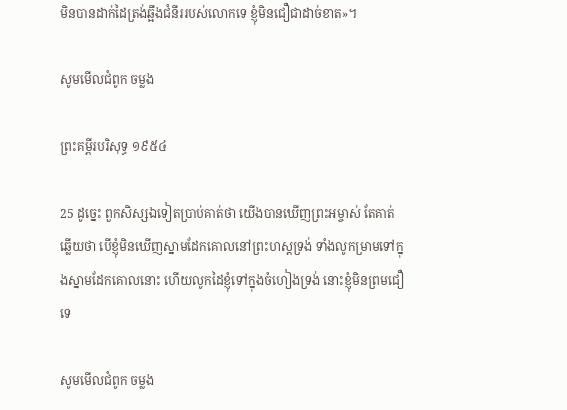មិនបានដាក់ដៃត្រង់ឆ្អឹងជំនីររបស់លោកទេ ខ្ញុំមិនជឿជាដាច់ខាត»។

សូមមើលជំពូក ចម្លង

ព្រះគម្ពីរបរិសុទ្ធ ១៩៥៤

25 ដូច្នេះ ពួកសិស្សឯទៀតប្រាប់គាត់ថា យើងបានឃើញព្រះ‌អម្ចាស់ តែគាត់ឆ្លើយថា បើខ្ញុំមិនឃើញស្នាមដែកគោលនៅព្រះ‌ហស្តទ្រង់ ទាំងលូកម្រាមទៅក្នុងស្នាមដែកគោលនោះ ហើយលូកដៃខ្ញុំទៅក្នុងចំហៀងទ្រង់ នោះខ្ញុំមិនព្រមជឿទេ

សូមមើលជំពូក ចម្លង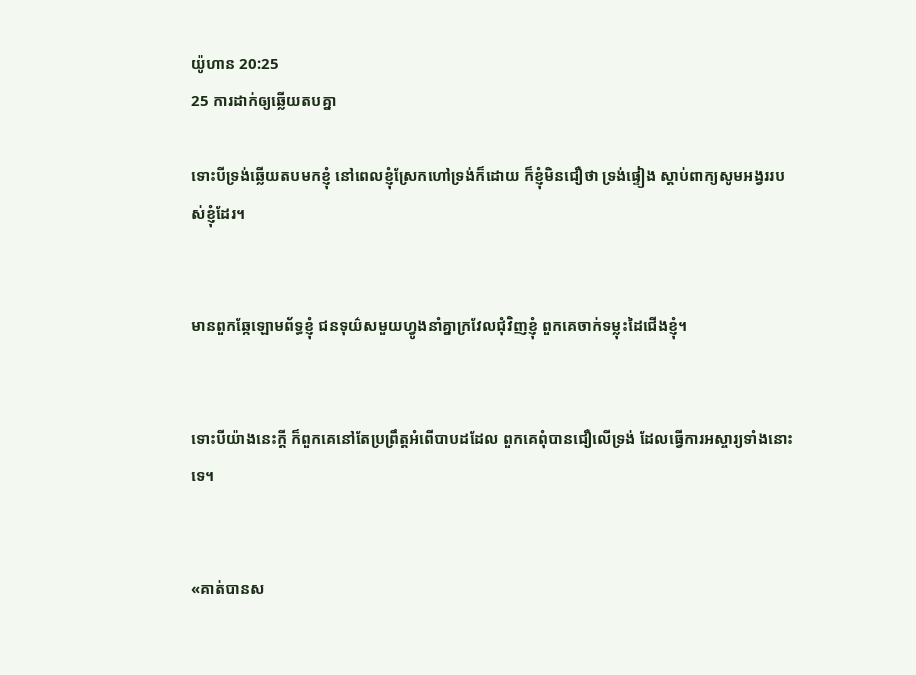យ៉ូហាន 20:25
25 ការដាក់ឲ្យឆ្លើយតបគ្នា

ទោះបីទ្រង់ឆ្លើយតបមកខ្ញុំ នៅពេលខ្ញុំស្រែកហៅទ្រង់ក៏ដោយ ក៏ខ្ញុំមិនជឿថា ទ្រង់ផ្ទៀង ស្ដាប់ពាក្យសូម‌អង្វររបស់ខ្ញុំដែរ។


មានពួកឆ្កែឡោម‌ព័ទ្ធខ្ញុំ ជនទុយ៌សមួយហ្វូងនាំគ្នាក្រវែលជុំ‌វិញខ្ញុំ ពួកគេចាក់ទម្លុះដៃជើងខ្ញុំ។


ទោះបីយ៉ាងនេះក្ដី ក៏ពួកគេនៅតែប្រព្រឹត្តអំពើបាបដដែល ពួកគេពុំបានជឿលើទ្រង់ ដែលធ្វើការអស្ចារ្យទាំងនោះទេ។


«គាត់បានស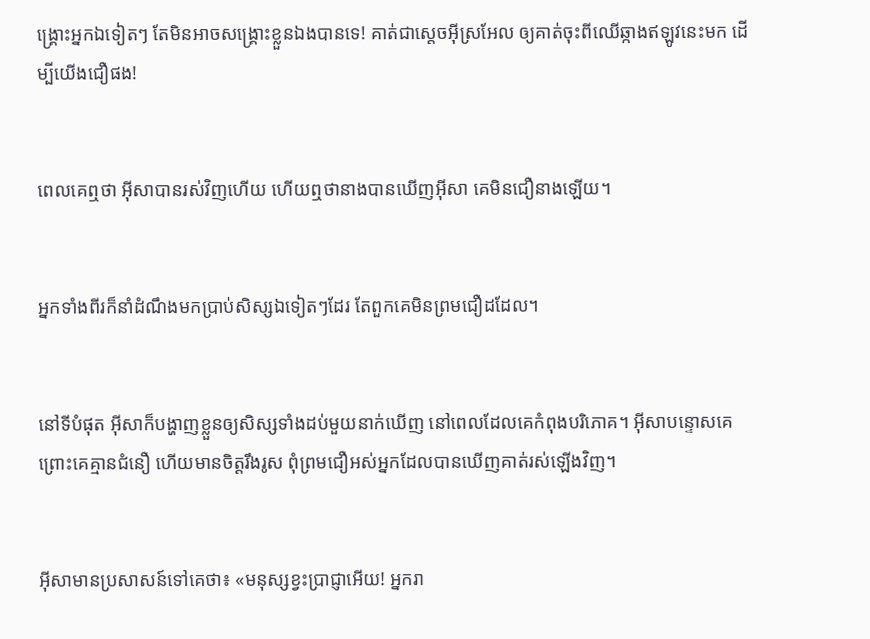ង្គ្រោះអ្នកឯទៀតៗ តែមិនអាចសង្គ្រោះខ្លួនឯងបានទេ! គាត់ជាស្ដេចអ៊ីស្រ‌អែល ឲ្យគាត់ចុះពីឈើឆ្កាងឥឡូវនេះមក ដើម្បីយើងជឿផង!


ពេលគេឮថា អ៊ីសាបានរស់វិញហើយ ហើយឮថានាងបានឃើញអ៊ីសា គេមិនជឿនាងឡើយ។


អ្នកទាំងពីរក៏នាំដំណឹងមកប្រាប់សិស្សឯទៀតៗដែរ តែពួកគេមិនព្រមជឿដដែល។


នៅទីបំផុត អ៊ីសាក៏បង្ហាញខ្លួនឲ្យសិស្សទាំងដប់មួយនាក់ឃើញ នៅពេលដែលគេកំពុងបរិភោគ។ អ៊ីសាបន្ទោសគេ ព្រោះគេគ្មានជំនឿ ហើយមានចិត្ដរឹង‌រូស ពុំព្រមជឿអស់អ្នកដែលបានឃើញគាត់រស់ឡើងវិញ។


អ៊ីសាមានប្រសាសន៍ទៅគេថា៖ «មនុស្សខ្វះប្រាជ្ញាអើយ! អ្នករា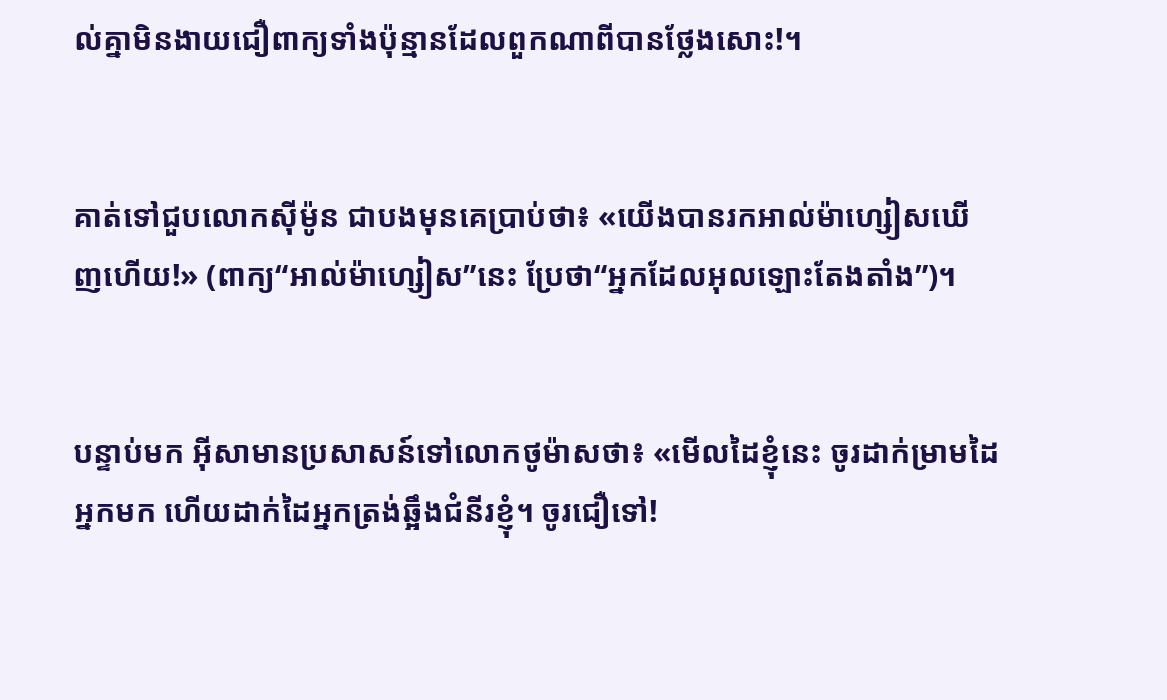ល់គ្នាមិនងាយជឿពាក្យទាំងប៉ុន្មានដែលពួកណាពីបានថ្លែងសោះ!។


គាត់ទៅជួបលោកស៊ីម៉ូន ជាបងមុនគេប្រាប់ថា៖ «យើងបានរកអាល់ម៉ា‌ហ្សៀសឃើញហើយ!» (ពាក្យ“អាល់ម៉ា‌ហ្សៀស”នេះ ប្រែថា“អ្នកដែលអុលឡោះតែង‌តាំង”)។


បន្ទាប់មក អ៊ីសាមានប្រសាសន៍ទៅលោកថូម៉ាសថា៖ «មើលដៃខ្ញុំនេះ ចូរដាក់ម្រាមដៃអ្នកមក ហើយដាក់ដៃអ្នកត្រង់ឆ្អឹងជំនីរខ្ញុំ។ ចូរជឿទៅ!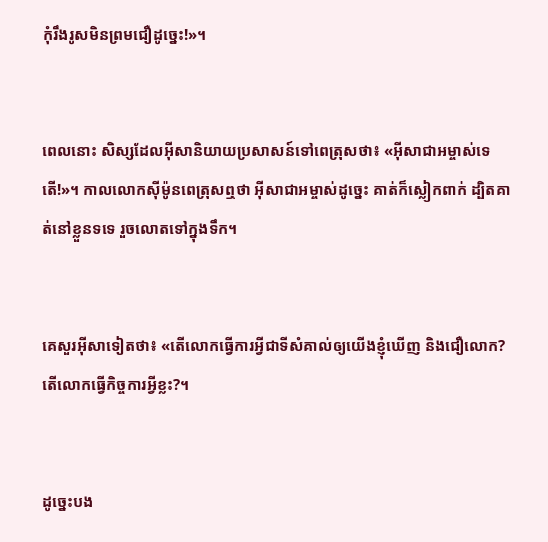កុំរឹងរូសមិនព្រមជឿដូច្នេះ!»។


ពេលនោះ សិស្សដែលអ៊ីសានិយាយប្រសាសន៍ទៅពេត្រុសថា៖ «អ៊ីសាជា‌អម្ចាស់ទេតើ!»។ កាលលោកស៊ីម៉ូនពេត្រុសឮថា អ៊ីសា‌ជាអម្ចាស់ដូច្នេះ គាត់ក៏ស្លៀក‌ពាក់ ដ្បិតគាត់នៅខ្លួនទទេ រួចលោតទៅក្នុងទឹក។


គេសួរអ៊ីសាទៀតថា៖ «តើលោកធ្វើការអ្វីជាទីសំគាល់ឲ្យយើងខ្ញុំឃើញ និងជឿលោក? តើលោកធ្វើកិច្ចការអ្វីខ្លះ?។


ដូច្នេះបង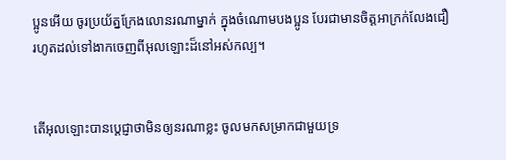ប្អូនអើយ ចូរប្រយ័ត្នក្រែងលោនរណាម្នាក់ ក្នុងចំណោមបងប្អូន បែរជាមានចិត្ដអាក្រក់លែងជឿ រហូតដល់ទៅងាកចេញពីអុលឡោះដ៏នៅអស់‌កល្ប។


តើអុលឡោះបានប្ដេជ្ញាថាមិនឲ្យនរណាខ្លះ ចូលមកសម្រាកជាមួយទ្រ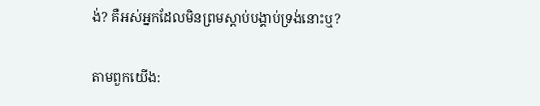ង់? គឺអស់អ្នកដែលមិនព្រមស្ដាប់បង្គាប់ទ្រង់នោះឬ?


តាមពួកយើង: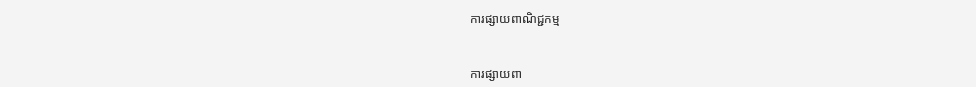ការផ្សាយពាណិជ្ជកម្ម


ការផ្សាយពា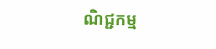ណិជ្ជកម្ម